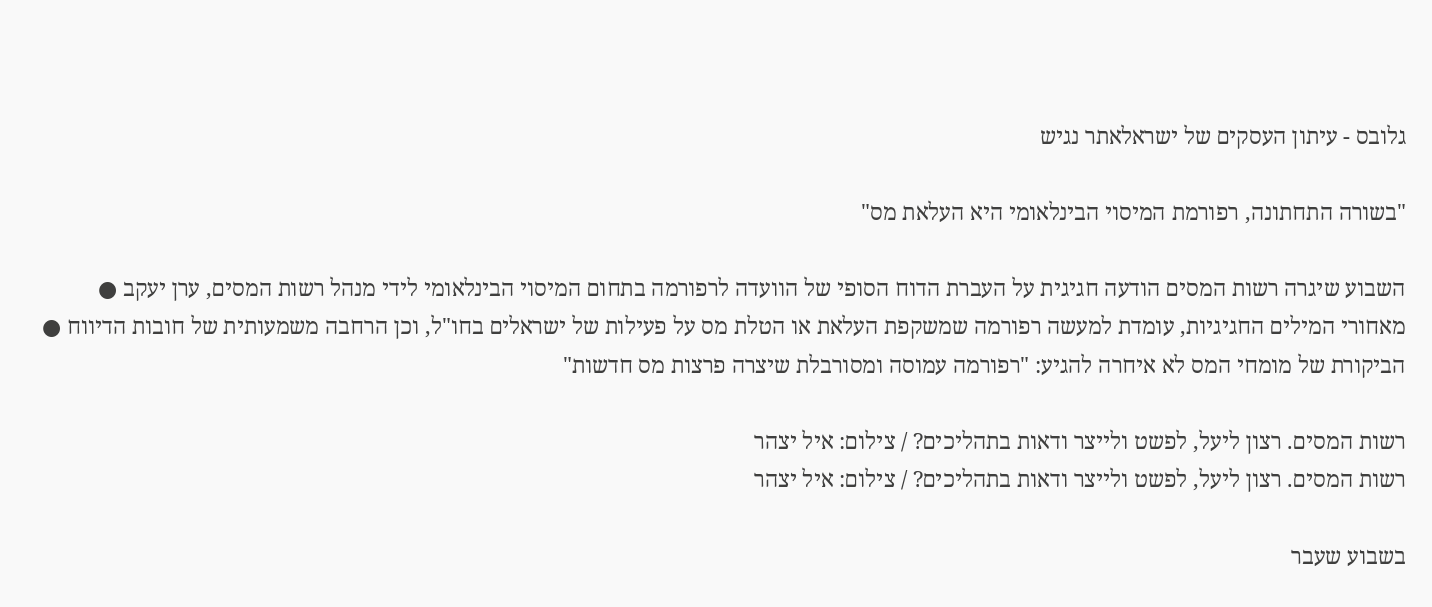גלובס - עיתון העסקים של ישראלאתר נגיש

"בשורה התחתונה, רפורמת המיסוי הבינלאומי היא העלאת מס"

השבוע שיגרה רשות המסים הודעה חגיגית על העברת הדוח הסופי של הוועדה לרפורמה בתחום המיסוי הבינלאומי לידי מנהל רשות המסים, ערן יעקב ● מאחורי המילים החגיגיות, עומדת למעשה רפורמה שמשקפת העלאת או הטלת מס על פעילות של ישראלים בחו"ל, וכן הרחבה משמעותית של חובות הדיווח ● הביקורת של מומחי המס לא איחרה להגיע: "רפורמה עמוסה ומסורבלת שיצרה פרצות מס חדשות"

רשות המסים. רצון ליעל, לפשט ולייצר ודאות בתהליכים? / צילום: איל יצהר
רשות המסים. רצון ליעל, לפשט ולייצר ודאות בתהליכים? / צילום: איל יצהר

בשבוע שעבר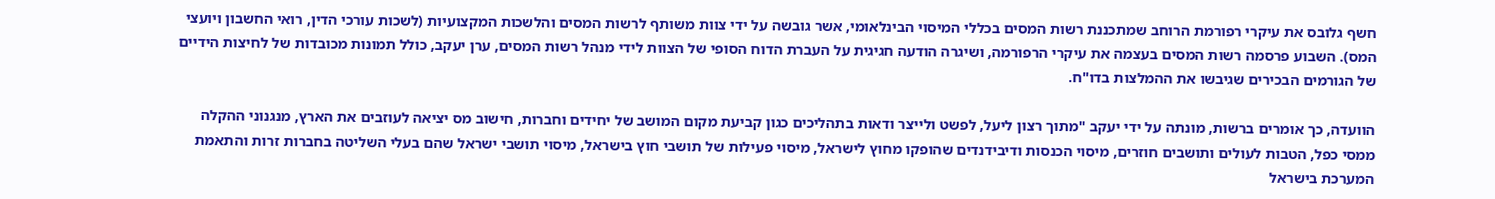חשף גלובס את עיקרי רפורמת הרוחב שמתכננת רשות המסים בכללי המיסוי הבינלאומי, אשר גובשה על ידי צוות משותף לרשות המסים והלשכות המקצועיות (לשכות עורכי הדין, רואי החשבון ויועצי המס). השבוע פרסמה רשות המסים בעצמה את עיקרי הרפורמה, ושיגרה הודעה חגיגית על העברת הדוח הסופי של הצוות לידי מנהל רשות המסים, ערן יעקב, כולל תמונות מכובדות של לחיצות הידיים של הגורמים הבכירים שגיבשו את ההמלצות בדו"ח.

הוועדה, כך אומרים ברשות, מונתה על ידי יעקב "מתוך רצון ליעל, לפשט ולייצר ודאות בתהליכים כגון קביעת מקום המושב של יחידים וחברות, חישוב מס יציאה לעוזבים את הארץ, מנגנוני ההקלה ממסי כפל, הטבות לעולים ותושבים חוזרים, מיסוי הכנסות ודיבידנדים שהופקו מחוץ לישראל, מיסוי פעילות של תושבי חוץ בישראל, מיסוי תושבי ישראל שהם בעלי השליטה בחברות זרות והתאמת המערכת בישראל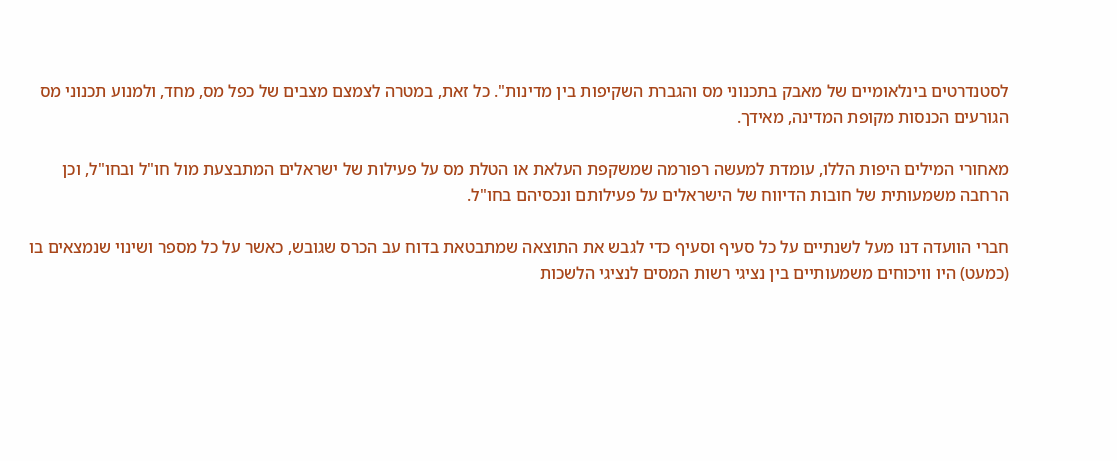לסטנדרטים בינלאומיים של מאבק בתכנוני מס והגברת השקיפות בין מדינות". כל זאת, במטרה לצמצם מצבים של כפל מס, מחד, ולמנוע תכנוני מס הגורעים הכנסות מקופת המדינה, מאידך.

מאחורי המילים היפות הללו, עומדת למעשה רפורמה שמשקפת העלאת או הטלת מס על פעילות של ישראלים המתבצעת מול חו"ל ובחו"ל, וכן הרחבה משמעותית של חובות הדיווח של הישראלים על פעילותם ונכסיהם בחו"ל.

חברי הוועדה דנו מעל לשנתיים על כל סעיף וסעיף כדי לגבש את התוצאה שמתבטאת בדוח עב הכרס שגובש, כאשר על כל מספר ושינוי שנמצאים בו (כמעט) היו וויכוחים משמעותיים בין נציגי רשות המסים לנציגי הלשכות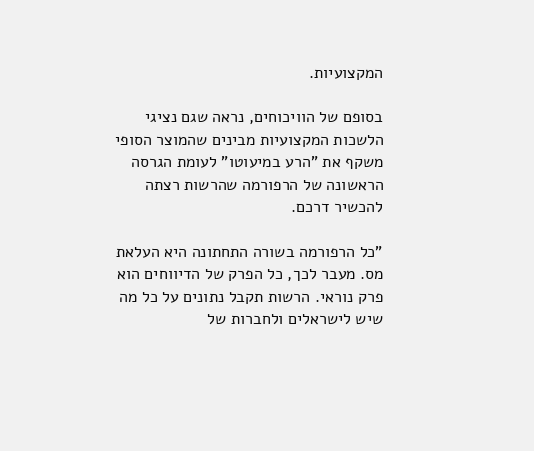המקצועיות.

בסופם של הוויכוחים, נראה שגם נציגי הלשכות המקצועיות מבינים שהמוצר הסופי משקף את "הרע במיעוטו" לעומת הגרסה הראשונה של הרפורמה שהרשות רצתה להכשיר דרכם.

"כל הרפורמה בשורה התחתונה היא העלאת מס. מעבר לכך, כל הפרק של הדיווחים הוא פרק נוראי. הרשות תקבל נתונים על כל מה שיש לישראלים ולחברות של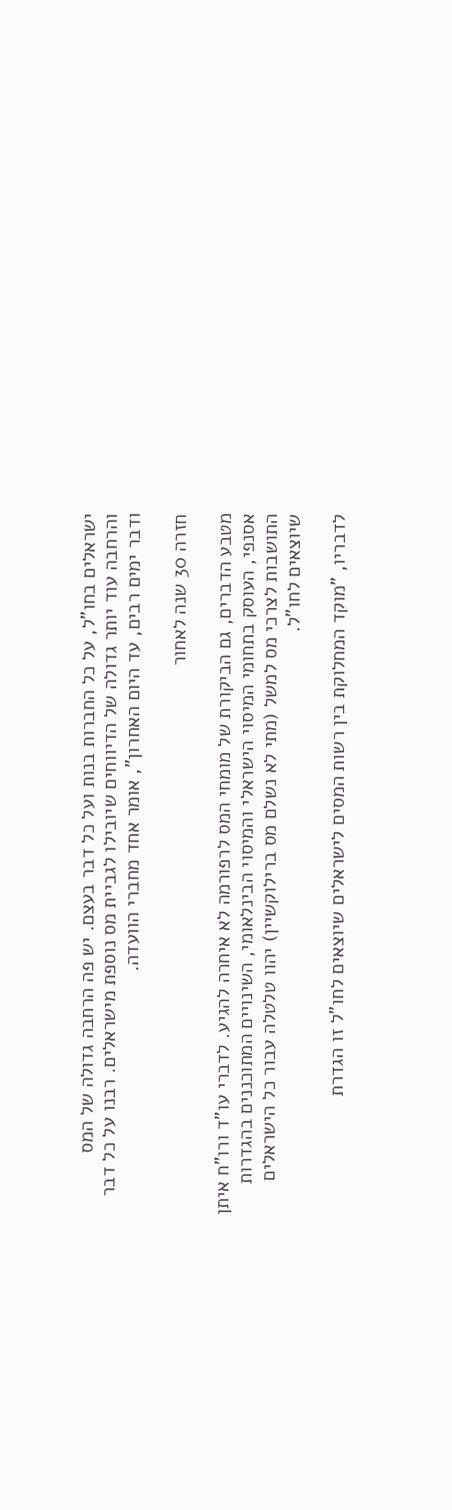ישראלים בחו"ל, על כל החברות בנות ועל כל דבר בעצם. יש פה הרחבה גדולה של המס והרחבה עוד יותר גדולה של הדיווחים שיובילו לגביית מס נוספת מישראלים. רבנו על כל דבר ודבר ימים רבים, עד היום האחרון", אומר אחד מחברי הוועדה.

חזרה 30 שנה לאחור

מטבע הדברים, גם הביקורת של מומחי המס לרפורמה לא איחרה להגיע. לדברי עו"ד ורו"ח איתן אסנפי, העוסק בתחומי המיסוי הישראלי והמיסוי הבינלאומי, השינויים המתוכננים בהגדרות התושבות לצרכי מס למשל (מתי לא נשלם מס ברילוקשיין) יהוו טלטלה עבור כל הישראלים שיוצאים לחו"ל.

לדבריו, "מוקד המחלוקת בין רשות המסים לישראלים שיוצאים לחו"ל זו הגדרת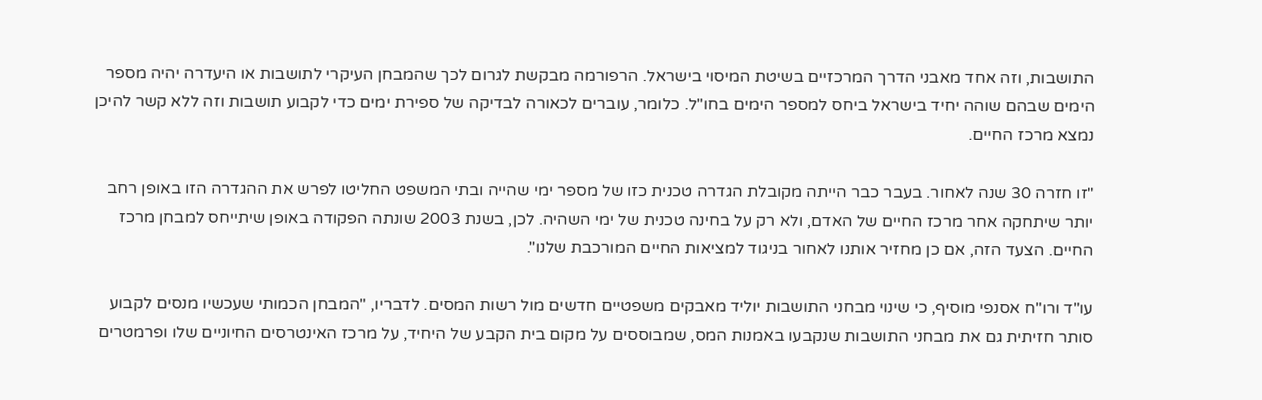התושבות, וזה אחד מאבני הדרך המרכזיים בשיטת המיסוי בישראל. הרפורמה מבקשת לגרום לכך שהמבחן העיקרי לתושבות או היעדרה יהיה מספר הימים שבהם שוהה יחיד בישראל ביחס למספר הימים בחו"ל. כלומר, עוברים לכאורה לבדיקה של ספירת ימים כדי לקבוע תושבות וזה ללא קשר להיכן נמצא מרכז החיים.

"זו חזרה 30 שנה לאחור. בעבר כבר הייתה מקובלת הגדרה טכנית כזו של מספר ימי שהייה ובתי המשפט החליטו לפרש את ההגדרה הזו באופן רחב יותר שיתחקה אחר מרכז החיים של האדם, ולא רק על בחינה טכנית של ימי השהיה. לכן, בשנת 2003 שונתה הפקודה באופן שיתייחס למבחן מרכז החיים. הצעד הזה, אם כן מחזיר אותנו לאחור בניגוד למציאות החיים המורכבת שלנו".

עו"ד ורו"ח אסנפי מוסיף, כי שינוי מבחני התושבות יוליד מאבקים משפטיים חדשים מול רשות המסים. לדבריו, "המבחן הכמותי שעכשיו מנסים לקבוע סותר חזיתית גם את מבחני התושבות שנקבעו באמנות המס, שמבוססים על מקום בית הקבע של היחיד, על מרכז האינטרסים החיוניים שלו ופרמטרים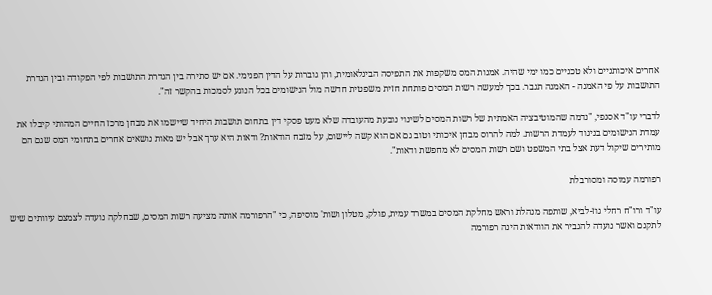אחרים איכותניים ולא טכניים כמו ימי שהיה. אמנות המס משקפות את התפיסה הבינלאומית, והן גוברות על הדין הפנימי. אם יש סתירה בין הגדרת התושבות לפי הפקודה ובין הגדרת התושבות על פי האמנה - האמנה תגבר. בכך למעשה רשות המסים פותחת חזית משפטית חדשה מול הנישומים בכל הנוגע לסמכות בהקשר זה".

לדברי עו"ד אסנפי, "נדמה שהמוטיבציה האמתית של רשות המסים לשינוי נובעת מהעובדה שלא מעט פסקי דין בתחום תושבות היחיד שיישמו את מבחן מרכז החיים המהותי קיבלו את עמדת הנישומים בניגוד לעמדת הרשות. למה להרוס מבחן איכותי וטוב גם אם הוא קשה ליישום, על מזבח הודאות? ודאות היא ערך אבל יש מאות נושאים אחרים בתחומי המס שגם הם מותירים שיקול דעת אצל בתי המשפט ושם רשות המסים לא מחפשת ודאות".

רפורמה עמוסה ומסורבלת

עו"ד ורו"ח רחלי גוז-לביא, שותפה מנהלת וראש מחלקת המסים במשרד עמית, פולק, מטלון ושות' מוסיפה, כי "הרפורמה אותה מציעה רשות המסים, שבחלקה נועדה לצמצם עיוותים שיש לתקנם ואשר נועדה להגביר את הוודאות הינה רפורמה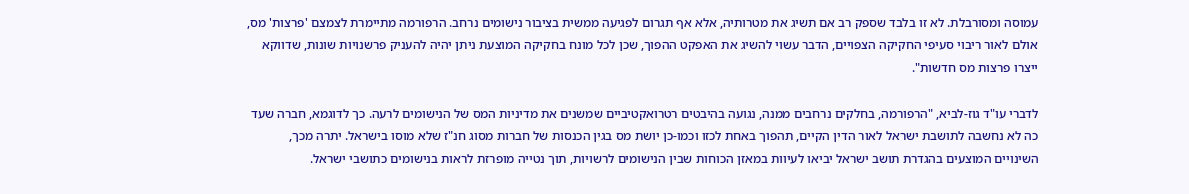עמוסה ומסורבלת. לא זו בלבד שספק רב אם תשיג את מטרותיה, אלא אף תגרום לפגיעה ממשית בציבור נישומים נרחב. הרפורמה מתיימרת לצמצם 'פרצות' מס, אולם לאור ריבוי סעיפי החקיקה הצפויים, הדבר עשוי להשיג את האפקט ההפוך, שכן לכל מונח בחקיקה המוצעת ניתן יהיה להעניק פרשנויות שונות, שדווקא ייצרו פרצות מס חדשות".

לדברי עו"ד גוז-לביא, "הרפורמה, בחלקים נרחבים ממנה, נגועה בהיבטים רטרואקטיביים שמשנים את מדיניות המס של הנישומים לרעה. כך לדוגמא, חברה שעד כה לא נחשבה לתושבת ישראל לאור הדין הקיים, תהפוך באחת לכזו וכמו-כן יושת מס בגין הכנסות של חברות מסוג חנ"ז שלא מוסו בישראל. יתרה מכך, השינויים המוצעים בהגדרת תושב ישראל יביאו לעיוות במאזן הכוחות שבין הנישומים לרשויות, תוך נטייה מופרזת לראות בנישומים כתושבי ישראל.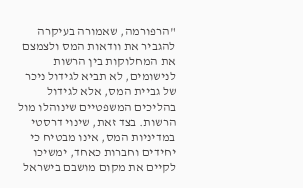"הרפורמה, שאמורה בעיקרה להגביר את וודאות המס ולצמצם את המחלוקות בין הרשות לנישומים, לא תביא לגידול ניכר של גביית המס, אלא לגידול בהליכים המשפטיים שינוהלו מול הרשות. בצד זאת, שינוי דרסטי במדיניות המס, אינו מבטיח כי יחידים וחברות כאחד, ימשיכו לקיים את מקום מושבם בישראל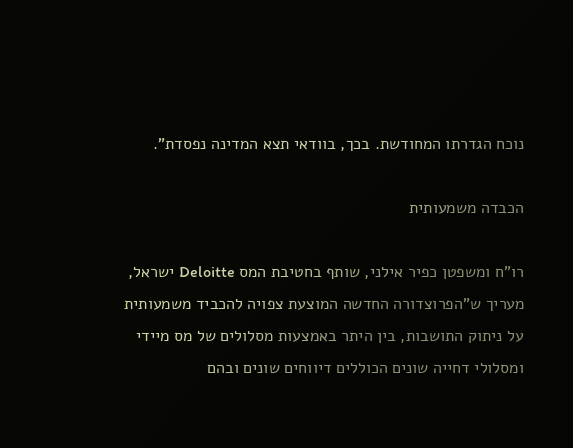נוכח הגדרתו המחודשת. בכך, בוודאי תצא המדינה נפסדת".

הכבדה משמעותית

רו"ח ומשפטן כפיר אילני, שותף בחטיבת המס Deloitte ישראל, מעריך ש"הפרוצדורה החדשה המוצעת צפויה להכביד משמעותית על ניתוק התושבות, בין היתר באמצעות מסלולים של מס מיידי ומסלולי דחייה שונים הכוללים דיווחים שונים ובהם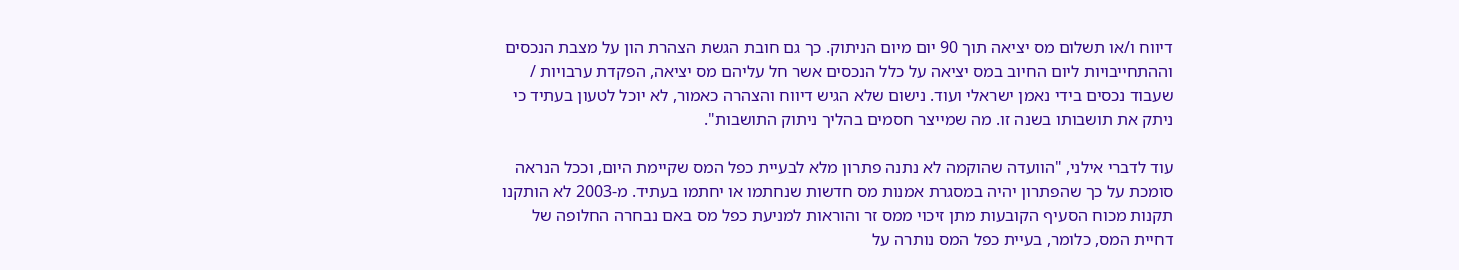דיווח ו/או תשלום מס יציאה תוך 90 יום מיום הניתוק. כך גם חובת הגשת הצהרת הון על מצבת הנכסים וההתחייבויות ליום החיוב במס יציאה על כלל הנכסים אשר חל עליהם מס יציאה, הפקדת ערבויות / שעבוד נכסים בידי נאמן ישראלי ועוד. נישום שלא הגיש דיווח והצהרה כאמור, לא יוכל לטעון בעתיד כי ניתק את תושבותו בשנה זו. מה שמייצר חסמים בהליך ניתוק התושבות".

עוד לדברי אילני, "הוועדה שהוקמה לא נתנה פתרון מלא לבעיית כפל המס שקיימת היום, וככל הנראה סומכת על כך שהפתרון יהיה במסגרת אמנות מס חדשות שנחתמו או יחתמו בעתיד. מ-2003 לא הותקנו תקנות מכוח הסעיף הקובעות מתן זיכוי ממס זר והוראות למניעת כפל מס באם נבחרה החלופה של דחיית המס, כלומר, בעיית כפל המס נותרה על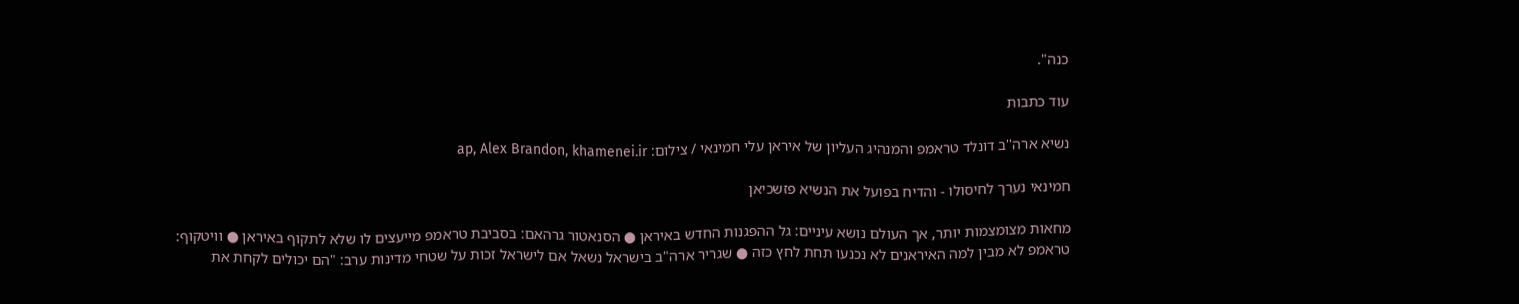כנה".

עוד כתבות

נשיא ארה''ב דונלד טראמפ והמנהיג העליון של איראן עלי חמינאי / צילום: ap, Alex Brandon, khamenei.ir

חמינאי נערך לחיסולו - והדיח בפועל את הנשיא פזשכיאן

מחאות מצומצמות יותר, אך העולם נושא עיניים: גל ההפגנות החדש באיראן ● הסנאטור גרהאם: בסביבת טראמפ מייעצים לו שלא לתקוף באיראן ● וויטקוף: טראמפ לא מבין למה האיראנים לא נכנעו תחת לחץ כזה ● שגריר ארה"ב בישראל נשאל אם לישראל זכות על שטחי מדינות ערב: "הם יכולים לקחת את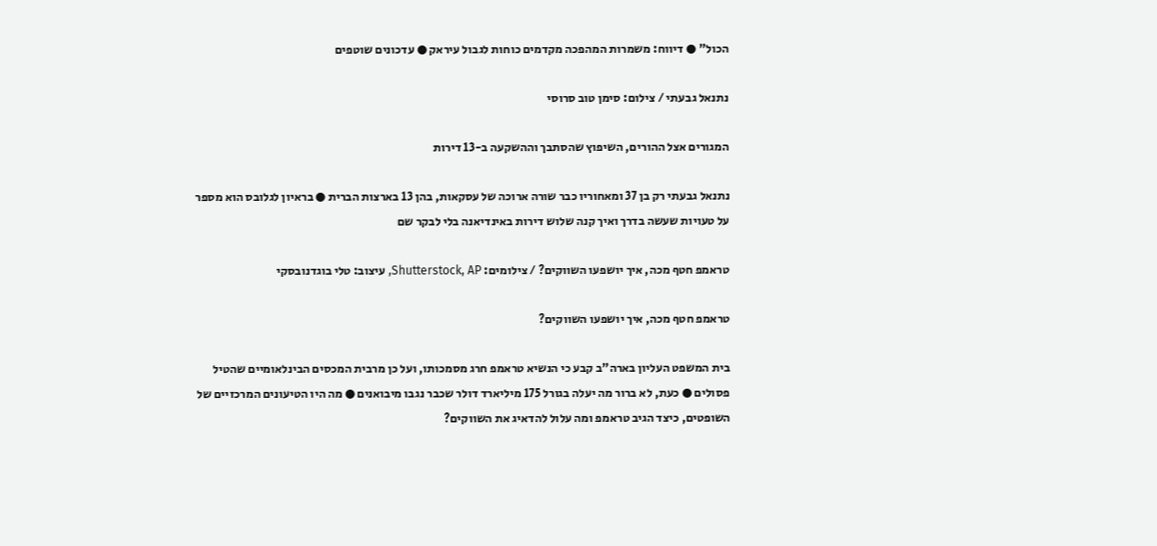הכול" ● דיווח: משמרות המהפכה מקדמים כוחות לגבול עיראק ● עדכונים שוטפים

נתנאל גבעתי / צילום: סימן טוב סרוסי

המגורים אצל ההורים, השיפוץ שהסתבך וההשקעה ב-13 דירות

נתנאל גבעתי רק בן 37 ומאחוריו כבר שורה ארוכה של עסקאות, בהן 13 בארצות הברית ● בראיון לגלובס הוא מספר על טעויות שעשה בדרך ואיך קנה שלוש דירות באינדיאנה בלי לבקר שם

טראמפ חטף מכה, איך יושפעו השווקים? / צילומים: Shutterstock, AP, עיצוב: טלי בוגדנובסקי

טראמפ חטף מכה, איך יושפעו השווקים?

בית המשפט העליון בארה"ב קבע כי הנשיא טראמפ חרג מסמכותו, ועל כן מרבית המכסים הבינלאומיים שהטיל פסולים ● כעת, לא ברור מה יעלה בגורל 175 מיליארד דולר שכבר נגבו מיבואנים ● מה היו הטיעונים המרכזיים של השופטים, כיצד הגיב טראמפ ומה עלול להדאיג את השווקים?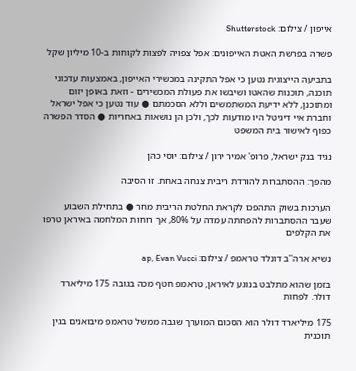אייפון / צילום: Shutterstock

פשרה בפרשת האטת האייפונים: אפל צפויה לפצות לקוחות ב-10 מיליון שקל

בתביעה הייצוגית נטען כי אפל התקינה במכשירי האייפון, באמצעות עדכוני תוכנה, תוכנות שהאטו ושיבשו את פעולת המכשירים - וזאת באופן יזום ומתוכנן, ללא ידיעת המשתמשים וללא הסכמתם ● עוד נטען כי אפל ישראל וחברת איי דיגיטל היו מודעות לכך, ולכן הן נושאות באחריות ● הסדר הפשרה כפוף לאישור בית המשפט

נגיד בנק ישראל, פרופ' אמיר ירון / צילום: יוסי כהן

מהפך: ההסתברות להורדת ריבית צנחה באחת. זו הסיבה

הערכות בשוק התהפכו לקראת החלטת הריבית מחר ● בתחילת השבוע שעבר ההסתברות להפחתה עמדה על 80%, אך רוחות המלחמה באיראן טרפו את הקלפים

נשיא ארה''ב דונלד טראמפ / צילום: ap, Evan Vucci

בזמן שהוא מתלבט בנוגע לאיראן, טראמפ חטף מכה בגובה 175 מיליארד דולר. לפחות

175 מיליארד דולר הוא הסכום המוערך שגבה ממשל טראמפ מיבואנים בגין תוכנית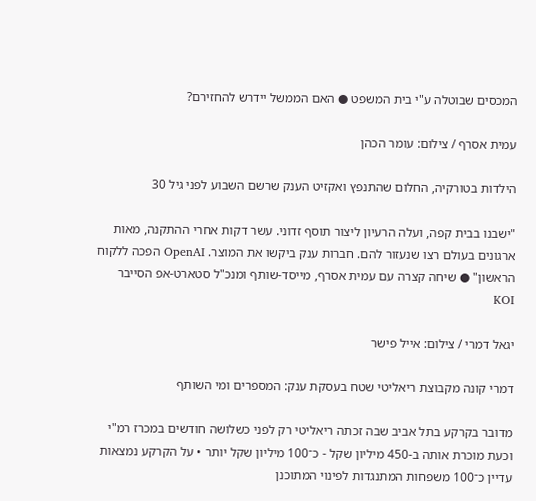המכסים שבוטלה ע"י בית המשפט ● האם הממשל יידרש להחזירם?

עמית אסרף / צילום: עומר הכהן

הילדות בטורקיה, החלום שהתנפץ ואקזיט הענק שרשם השבוע לפני גיל 30

"ישבנו בבית קפה, ועלה הרעיון ליצור תוסף זדוני. עשר דקות אחרי ההתקנה, מאות ארגונים בעולם רצו שנעזור להם. חברות ענק ביקשו את המוצר. OpenAI הפכה ללקוח הראשון" ● שיחה קצרה עם עמית אסרף, מייסד-שותף ומנכ"ל סטארט-אפ הסייבר KOI

יגאל דמרי / צילום: אייל פישר

דמרי קונה מקבוצת ריאליטי שטח בעסקת ענק: המספרים ומי השותף

מדובר בקרקע בתל אביב שבה זכתה ריאליטי רק לפני כשלושה חודשים במכרז רמ"י וכעת מוכרת אותה ב-450 מיליון שקל - כ־100 מיליון שקל יותר • על הקרקע נמצאות עדיין כ־100 משפחות המתנגדות לפינוי המתוכנן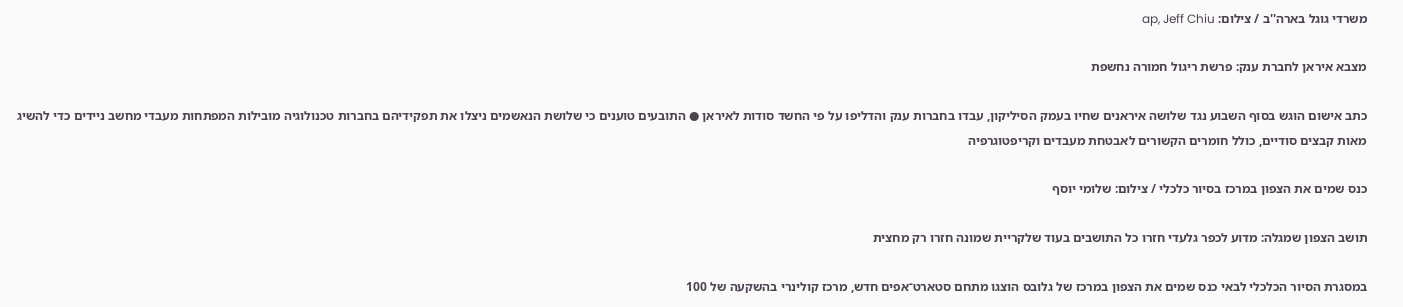משרדי גוגל בארה''ב / צילום: ap, Jeff Chiu

מצבא איראן לחברת ענק: פרשת ריגול חמורה נחשפת

כתב אישום הוגש בסוף השבוע נגד שלושה איראנים שחיו בעמק הסיליקון, עבדו בחברות ענק והדליפו על פי החשד סודות לאיראן ● התובעים טוענים כי שלושת הנאשמים ניצלו את תפקידיהם בחברות טכנולוגיה מובילות המפתחות מעבדי מחשב ניידים כדי להשיג מאות קבצים סודיים, כולל חומרים הקשורים לאבטחת מעבדים וקריפטוגרפיה

כנס שמים את הצפון במרכז בסיור כלכלי / צילום: שלומי יוסף

תושב הצפון שמגלה: מדוע לכפר גלעדי חזרו כל התושבים בעוד שלקריית שמונה חזרו רק מחצית

במסגרת הסיור הכלכלי לבאי כנס שמים את הצפון במרכז של גלובס הוצגו מתחם סטארט־אפים חדש, מרכז קולינרי בהשקעה של 100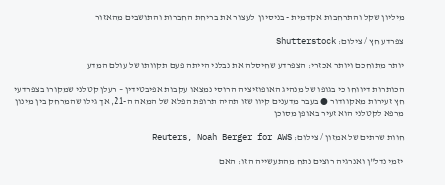מיליון שקל והתרחבות אקדמית - בניסיון  לעצור את בריחת החברות והתושבים מהאזור

צפרדע חץ / צילום: Shutterstock

יותר מתוחכם ויותר אכזרי: הצפרדע שחיסלה את נבלני הייתה פעם תקוותו של עולם המדע

הכותרות דיווחו כי בגופו של מנהיג האופוזיציה הרוסי נמצאו עקבות אפיבטידין – רעלן קטלני שמקורו בצפרדעי חץ זעירות מאקוודור ● בעבר מדענים קיוו שזו תהיה תרופת הפלא של המאה ה-21, אך גילו שהמרחק בין מינון מרפא לקטלני הוא זעיר באופן מסוכן

חוות שרתים של אמזון / צילום: Reuters, Noah Berger for AWS

יזמי נדל"ן ואנרגיה רוצים נתח מהתעשייה הזו: האם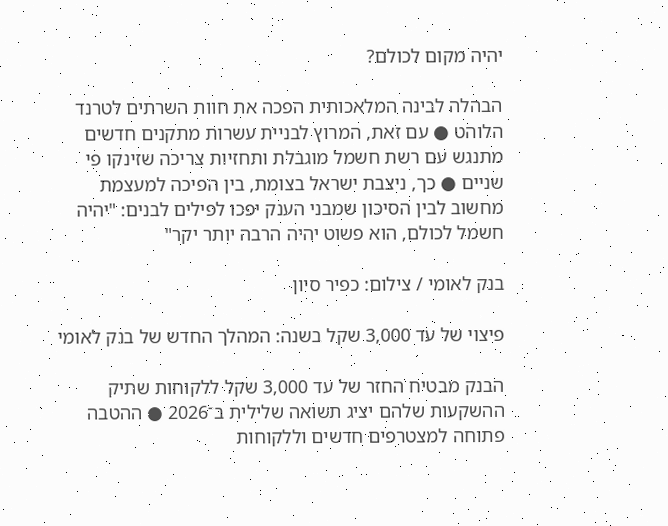יהיה מקום לכולם?

הבהלה לבינה המלאכותית הפכה את חוות השרתים לטרנד הלוהט ● עם זאת, המרוץ לבניית עשרות מתקנים חדשים מתנגש עם רשת חשמל מוגבלת ותחזיות צריכה שזינקו פי שניים ● כך, ניצבת ישראל בצומת, בין הפיכה למעצמת מחשוב לבין הסיכון שמבני הענק יפכו לפילים לבנים: "יהיה חשמל לכולם, הוא פשוט יהיה הרבה יותר יקר"

בנק לאומי / צילום: כפיר סיון

פיצוי של עד 3,000 שקל בשנה: המהלך החדש של בנק לאומי

הבנק מבטיח החזר של עד 3,000 שקל ללקוחות שתיק ההשקעות שלהם יציג תשואה שלילית ב־2026 ● ההטבה פתוחה למצטרפים חדשים וללקוחות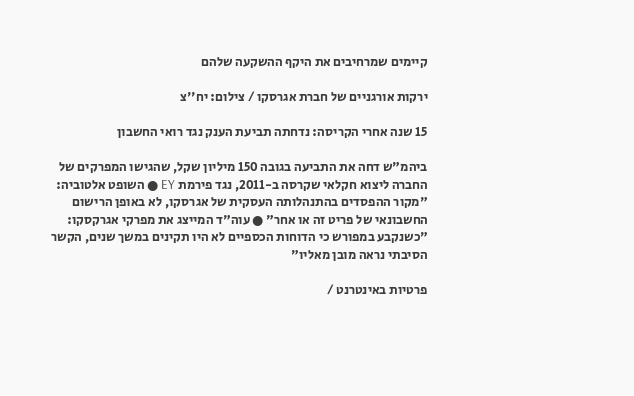קיימים שמרחיבים את היקף ההשקעה שלהם

ירקות אורגניים של חברת אגרסקו / צילום: יח''צ

15 שנה אחרי הקריסה: נדחתה תביעת הענק נגד רואי החשבון

ביהמ"ש דחה את התביעה בגובה 150 מיליון שקל, שהגישו המפרקים של החברה ליצוא חקלאי שקרסה ב-2011, נגד פירמת EY ● השופט אלטוביה: "מקור ההפסדים בהתנהלותה העסקית של אגרסקו, לא באופן הרישום החשבונאי של פריט זה או אחר" ● עוה"ד המייצג את מפרקי אגרקסקו: "כשנקבע במפורש כי הדוחות הכספיים לא היו תקינים במשך שנים, הקשר הסיבתי נראה מובן מאליו"

פרטיות באינטרנט /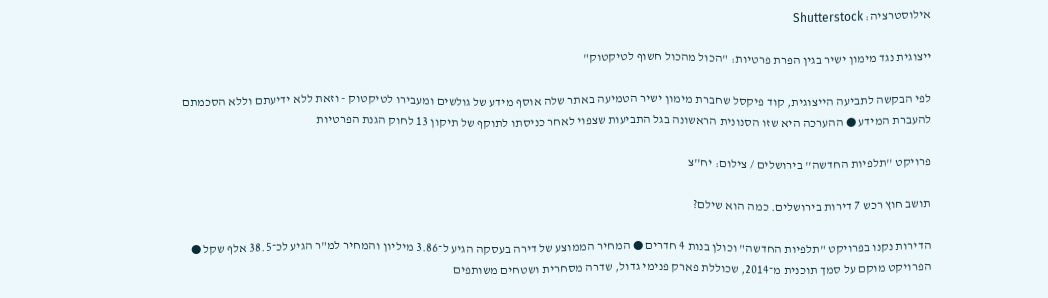אילוסטרציה: Shutterstock

ייצוגית נגד מימון ישיר בגין הפרת פרטיות: "הכול מהכול חשוף לטיקטוק"

לפי הבקשה לתביעה הייצוגית, קוד פיקסל שחברת מימון ישיר הטמיעה באתר שלה אוסף מידע של גולשים ומעבירו לטיקטוק - וזאת ללא ידיעתם וללא הסכמתם להעברת המידע ● ההערכה היא שזו הסנונית הראשונה בגל התביעות שצפוי לאחר כניסתו לתוקף של תיקון 13 לחוק הגנת הפרטיות

פרויקט ''תלפיות החדשה'' בירושלים / צילום: יח''צ

תושב חוץ רכש 7 דירות בירושלים. כמה הוא שילם?

הדירות נקנו בפרויקט "תלפיות החדשה" וכולן בנות 4 חדרים ● המחיר הממוצע של דירה בעסקה הגיע ל־3.86 מיליון והמחיר למ"ר הגיע לכ־38.5 אלף שקל ● הפרויקט מוקם על סמך תוכנית מ־2014, שכוללת פארק פנימי גדול, שדרה מסחרית ושטחים משותפים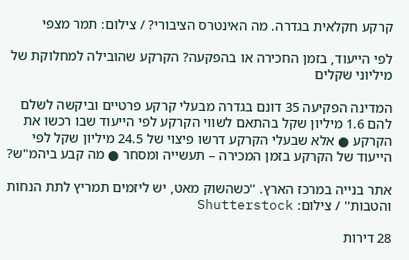קרקע חקלאית בגדרה. מה האינטרס הציבורי? / צילום: תמר מצפי

לפי הייעוד, בזמן החכירה או בהפקעה? הקרקע שהובילה למחלוקת של מיליוני שקלים

המדינה הפקיעה 35 דונם בגדרה מבעלי קרקע פרטיים וביקשה לשלם להם 1.6 מיליון שקל בהתאם לשווי הקרקע לפי הייעוד שבו רכשו את הקרקע ● אלא שבעלי הקרקע דרשו פיצוי של 24.5 מיליון שקל לפי הייעוד של הקרקע בזמן המכירה – תעשייה ומסחר ● מה קבע ביהמ"ש?

אתר בנייה במרכז הארץ. ''כשהשוק מאט, יש ליזמים תמריץ לתת הנחות והטבות'' / צילום: Shutterstock

28 דירות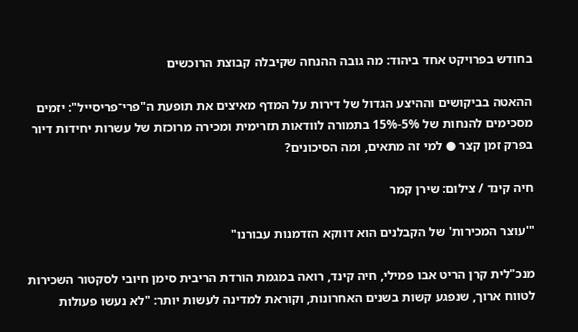בחודש בפרויקט אחד ביהוד: מה גובה ההנחה שקיבלה קבוצת הרוכשים

ההאטה בביקושים וההיצע הגדול של דירות על המדף מאיצים את תופעת ה"פרי־פריסייל": יזמים מסכימים להנחות של 5%-15% בתמורה לוודאות תזרימית ומכירה מרוכזת של עשרות יחידות דיור בפרק זמן קצר ● למי זה מתאים, ומה הסיכונים?

חיה קינד / צילום: שירן קמר

"'עוצר המכירות' של הקבלנים הוא דווקא הזדמנות עבורנו"

מנכ"לית קרן הריט אבו פמילי, חיה קינד, רואה במגמת הורדת הריבית סימן חיובי לסקטור השכירות לטווח ארוך, שנפגע קשות בשנים האחרונות, וקוראת למדינה לעשות יותר: "לא נעשו פעולות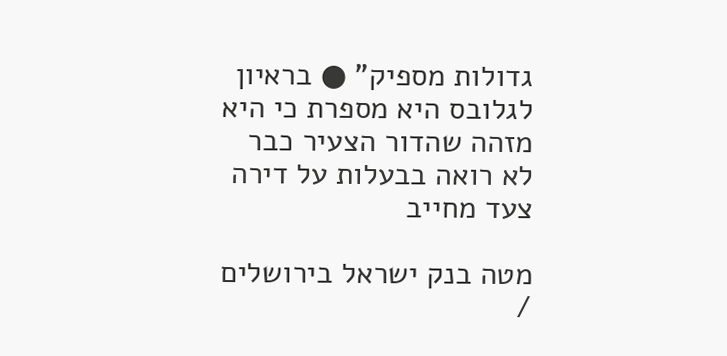גדולות מספיק" ● בראיון לגלובס היא מספרת כי היא מזהה שהדור הצעיר כבר לא רואה בבעלות על דירה צעד מחייב

מטה בנק ישראל בירושלים /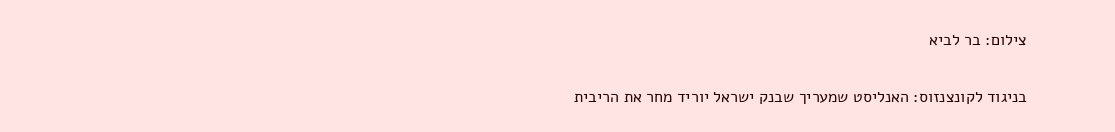צילום: בר לביא

בניגוד לקונצנזוס: האנליסט שמעריך שבנק ישראל יוריד מחר את הריבית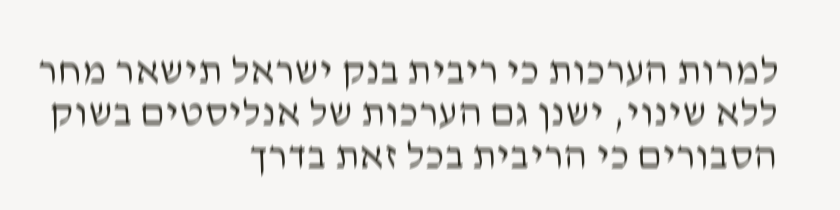למרות הערכות כי ריבית בנק ישראל תישאר מחר ללא שינוי, ישנן גם הערכות של אנליסטים בשוק הסבורים כי הריבית בכל זאת בדרך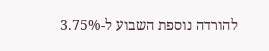להורדה נוספת השבוע ל-3.75%